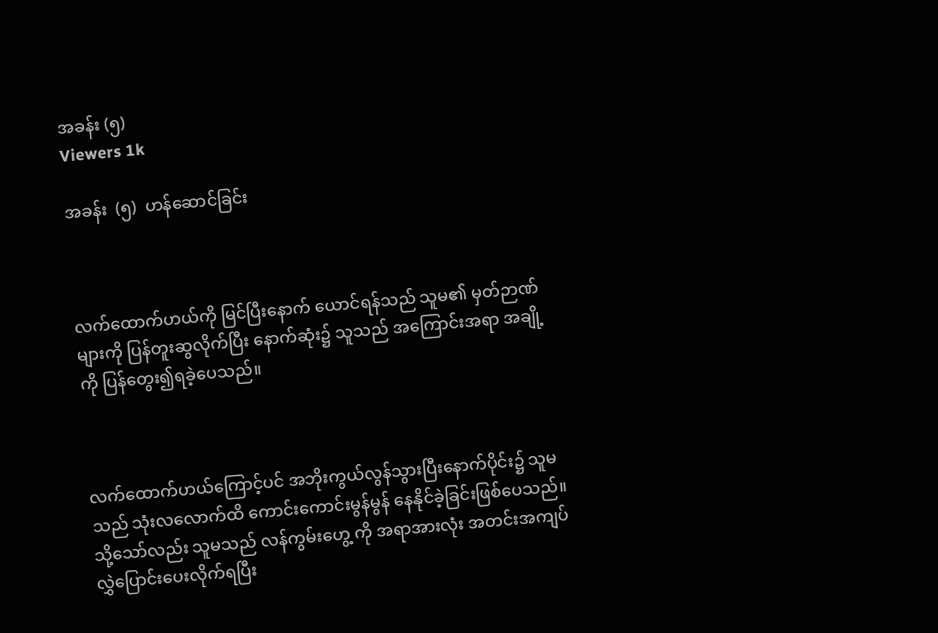အခန်း (၅)
Viewers 1k

အခန်း  (၅)  ဟန်ဆောင်ခြင်း



လက်ထောက်ဟယ်ကို မြင်ပြီးနောက် ယောင်ရန်သည် သူမ၏ မှတ်ဉာဏ်များကို ပြန်တူးဆွလိုက်ပြီး နောက်ဆုံး၌ သူသည် အကြောင်းအရာ အချို့ကို ပြန်တွေး၍ရခဲ့ပေသည်။



လက်ထောက်ဟယ်ကြောင့်ပင် အဘိုးကွယ်လွန်သွားပြီးနောက်ပိုင်း၌ သူမသည် သုံးလလောက်ထိ ကောင်းကောင်းမွန်မွန် နေနိုင်ခဲ့ခြင်းဖြစ်ပေသည်။သို့သော်လည်း သူမသည် လန်ကွမ်းဟွေ့ ကို အရာအားလုံး အတင်းအကျပ် လွှဲပြောင်းပေးလိုက်ရပြီး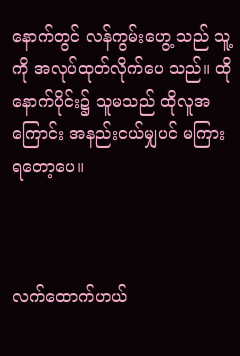နောက်တွင် လန်ကွမ်းဟွေ့ သည် သူ့ကို အလုပ်ထုတ်လိုက်ပေ သည်။ ထိုနောက်ပိုင်း၌ သူမသည် ထိုလူအကြောင်း အနည်းငယ်မျှပင် မကြား ရတော့ပေ။



လက်ထောက်ဟယ်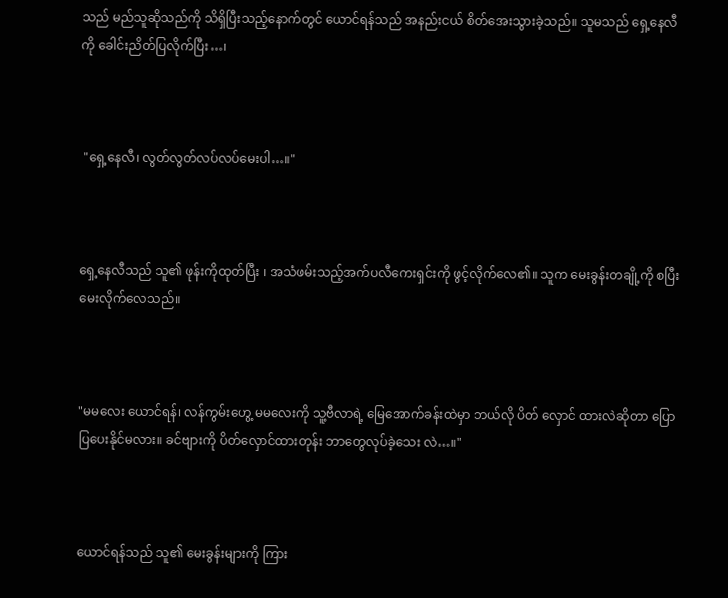သည် မည်သူဆိုသည်ကို သိရှိပြီးသည့်နောက်တွင် ယောင်ရန်သည် အနည်းငယ် စိတ်အေးသွားခဲ့သည်။ သူမသည် ရှေ့နေလီကို ခေါင်းညိတ်ပြလိုက်ပြီး…၊



 "ရှေ့နေလီ၊ လွတ်လွတ်လပ်လပ်မေးပါ…။"



ရှေ့နေလီသည် သူ၏ ဖုန်းကိုထုတ်ပြီး ၊ အသံဖမ်းသည့်အက်ပလီကေးရှင်းကို ဖွင့်လိုက်လေ၏။ သူက မေးခွန်းတချို့ကို စပြီးမေးလိုက်လေသည်။



"မမလေး ယောင်ရန်၊ လန်ကွမ်းဟွေ့ မမလေးကို သူ့ဗီလာရဲ့ မြေအောက်ခန်းထဲမှာ ဘယ်လို ပိတ် လှောင် ထားလဲဆိုတာ ပြောပြပေးနိုင်မလား။ ခင်ဗျားကို ပိတ်လှောင်ထားတုန်း ဘာတွေလုပ်ခဲ့သေး လဲ…။"



ယောင်ရန်သည် သူ၏ မေးခွန်းများကို ကြား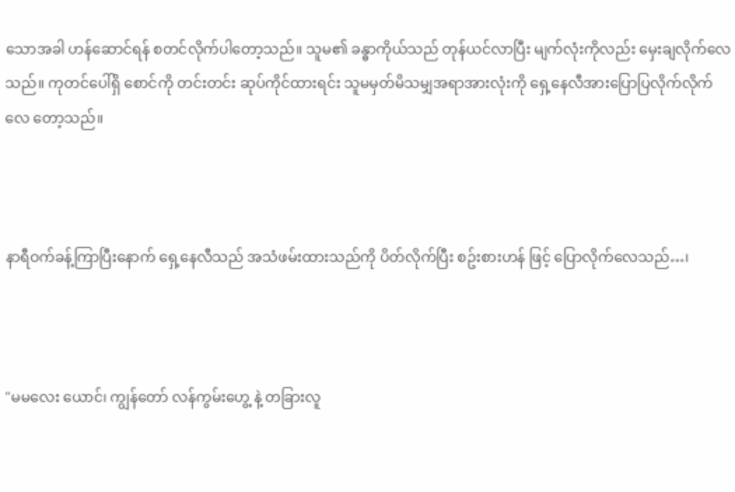သောအခါ ဟန်ဆောင်ရန် စတင်လိုက်ပါတော့သည်။ သူမ၏ ခန္ဓာကိုယ်သည် တုန်ယင်လာပြီး မျက်လုံးကိုလည်း မှေးချလိုက်လေသည်။ ကုတင်ပေါ်ရှိ စောင်ကို တင်းတင်း ဆုပ်ကိုင်ထားရင်း သူမမှတ်မိသမျှအရာအားလုံးကို ရှေ့နေလီအားပြောပြလိုက်လိုက်လေ တော့သည်။



နာရီဝက်ခန့်ကြာပြီးနောက် ရှေ့နေလီသည် အသံဖမ်းထားသည်ကို ပိတ်လိုက်ပြီး စဥ်းစားဟန် ဖြင့် ပြောလိုက်လေသည်…၊



"မမလေး ယောင်၊ ကျွန်တော် လန်ကွမ်းဟွေ့ နဲ့ တခြားလူ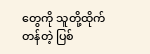တွေကို သူတို့ထိုက်တန်တဲ့ ပြစ်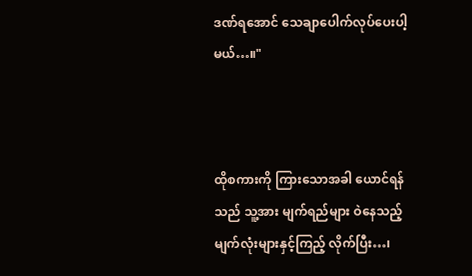ဒဏ်ရအောင် သေချာပေါက်လုပ်ပေးပါ့မယ်…။"



ထိုစကားကို ကြားသောအခါ ယောင်ရန်သည် သူ့အား မျက်ရည်များ ဝဲနေသည့် မျက်လုံးများနှင့်ကြည့် လိုက်ပြီး…၊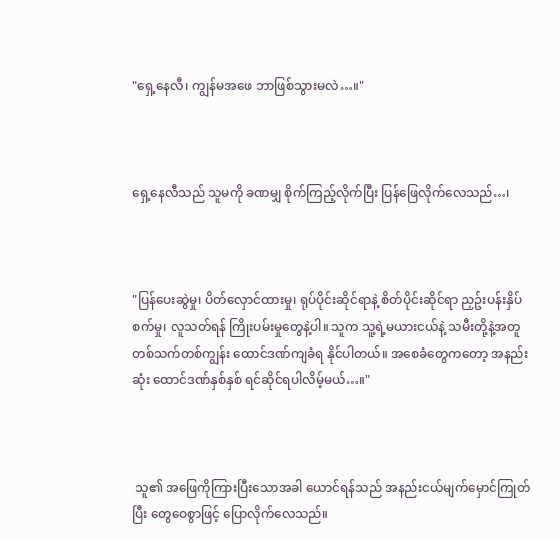"ရှေ့နေလီ၊ ကျွန်မအဖေ ဘာဖြစ်သွားမလဲ…။"



ရှေ့နေလီသည် သူမကို ခဏမျှ စိုက်ကြည့်လိုက်ပြီး ပြန်ဖြေလိုက်လေသည်…၊



"ပြန်ပေးဆွဲမှု၊ ပိတ်လှောင်ထားမှု၊ ရုပ်ပိုင်းဆိုင်ရာနဲ့ စိတ်ပိုင်းဆိုင်ရာ ညှဥ်းပန်းနှိပ်စက်မှု၊ လူသတ်ရန် ကြိုးပမ်းမှုတွေနဲ့ပါ။ သူက သူ့ရဲ့မယားငယ်နဲ့ သမီးတို့နဲ့အတူ တစ်သက်တစ်ကျွန်း ထောင်ဒဏ်ကျခံရ နိုင်ပါတယ်။ အစေခံတွေကတော့ အနည်းဆုံး ထောင်ဒဏ်နှစ်နှစ် ရင်ဆိုင်ရပါလိမ့်မယ်…။"



 သူ၏ အဖြေကိုကြားပြီးသောအခါ ယောင်ရန်သည် အနည်းငယ်မျက်မှောင်ကြုတ်ပြီး တွေဝေစွာဖြင့် ပြောလိုက်လေသည်။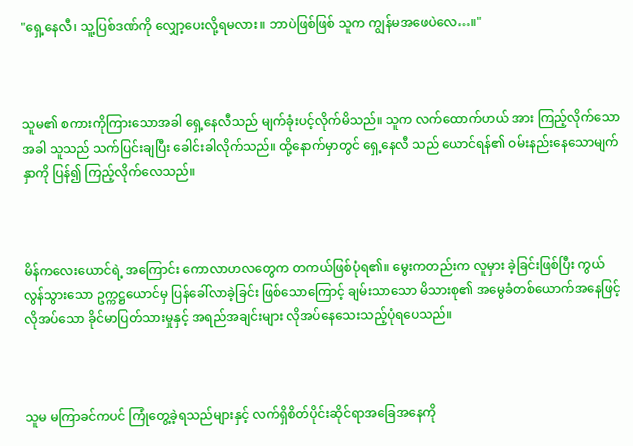"ရှေ့နေလီ၊ သူ့ပြစ်ဒဏ်ကို လျှော့ပေးလို့ရမလား။ ဘာပဲဖြစ်ဖြစ် သူက ကျွန်မအဖေပဲလေ…။"



သူမ၏ စကားကိုကြားသောအခါ ရှေ့နေလီသည် မျက်ခုံးပင့်လိုက်မိသည်။ သူက လက်ထောက်ဟယ် အား ကြည့်လိုက်သောအခါ သူသည် သက်ပြင်းချပြီး ခေါင်းခါလိုက်သည်။ ထို့နောက်မှာတွင် ရှေ့နေလီ သည် ယောင်ရန်၏ ဝမ်းနည်းနေသောမျက်နှာကို ပြန်၍ ကြည့်လိုက်လေသည်။



မိန်ကလေးယောင်ရဲ့ အကြောင်း ကောလာဟလတွေက တကယ်ဖြစ်ပုံရ၏။ မွေးကတည်းက လူမှား ခဲ့ခြင်းဖြစ်ပြီး ကွယ်လွန်သွားသော ဥက္ကဋ္ဌယောင်မှ ပြန်ခေါ်လာခဲ့ခြင်း ဖြစ်သောကြောင့် ချမ်းသာသော မိသားစု၏ အမွေခံတစ်ယောက်အနေဖြင့် လိုအပ်သော ခိုင်မာပြတ်သားမှုနှင့် အရည်အချင်းများ လိုအပ်နေသေးသည့်ပုံရပေသည်။



သူမ မကြာခင်ကပင် ကြုံတွေ့ခဲ့ရသည်များနှင့် လက်ရှိစိတ်ပိုင်းဆိုင်ရာအခြေအနေကို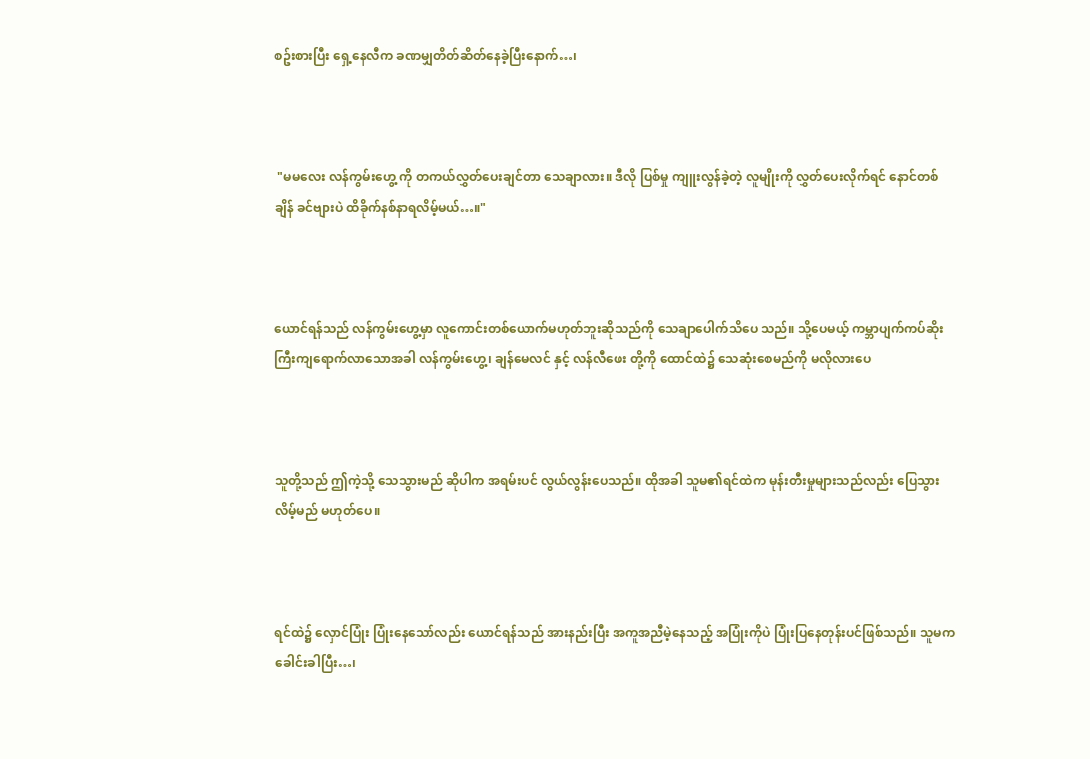စဥ်းစားပြီး ရှေ့နေလီက ခဏမျှတိတ်ဆိတ်နေခဲ့ပြီးနောက်…၊



 "မမလေး လန်ကွမ်းဟွေ့ ကို တကယ်လွှတ်ပေးချင်တာ သေချာလား။ ဒီလို ပြစ်မှု ကျူးလွန်ခဲ့တဲ့ လူမျိုးကို လွှတ်ပေးလိုက်ရင် နောင်တစ်ချိန် ခင်ဗျားပဲ ထိခိုက်နစ်နာရလိမ့်မယ်…။"



ယောင်ရန်သည် လန်ကွမ်းဟွေ့မှာ လူကောင်းတစ်ယောက်မဟုတ်ဘူးဆိုသည်ကို သေချာပေါက်သိပေ သည်။ သို့ပေမယ့် ကမ္ဘာပျက်ကပ်ဆိုးကြီးကျရောက်လာသောအခါ လန်ကွမ်းဟွေ့၊ ချန်မေလင် နှင့် လန်လီဖေး တို့ကို ထောင်ထဲ၌ သေဆုံးစေမည်ကို မလိုလားပေ



သူတို့သည် ဤကဲ့သို့ သေသွားမည် ဆိုပါက အရမ်းပင် လွယ်လွန်းပေသည်။ ထိုအခါ သူမ၏ရင်ထဲက မုန်းတီးမှုများသည်လည်း ပြေသွား လိမ့်မည် မဟုတ်ပေ။



ရင်ထဲ၌ လှောင်ပြုံး ပြုံးနေသော်လည်း ယောင်ရန်သည် အားနည်းပြီး အကူအညီမဲ့နေသည့် အပြုံးကိုပဲ ပြုံးပြနေတုန်းပင်ဖြစ်သည်။ သူမက ခေါင်းခါပြီး…၊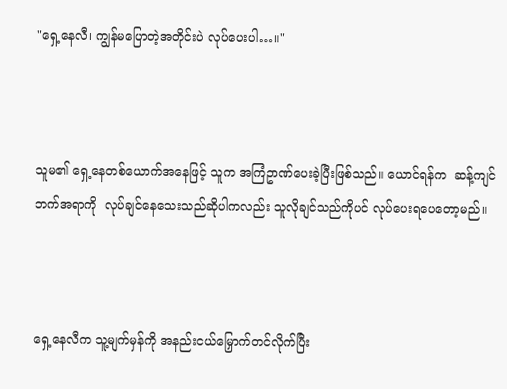"ရှေ့နေလီ၊ ကျွန်မပြောတဲ့အတိုင်းပဲ လုပ်ပေးပါ…။"



သူမ၏ ရှေ့နေတစ်ယောက်အနေဖြင့် သူက အကြံဥာဏ်ပေးခဲ့ပြီးဖြစ်သည်။ ယောင်ရန်က  ဆန့်ကျင် ဘက်အရာကို  လုပ်ချင်နေသေးသည်ဆိုပါကလည်း သူလိုချင်သည်ကိုပင် လုပ်ပေးရပေတော့မည်။



ရှေ့နေလီက သူ့မျက်မှန်ကို အနည်းငယ်မြှောက်တင်လိုက်ပြီး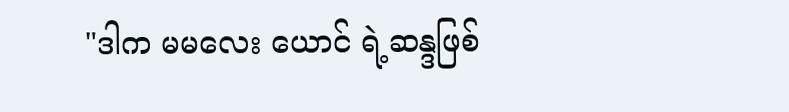"ဒါက မမလေး ယောင် ရဲ့ဆန္ဒဖြစ်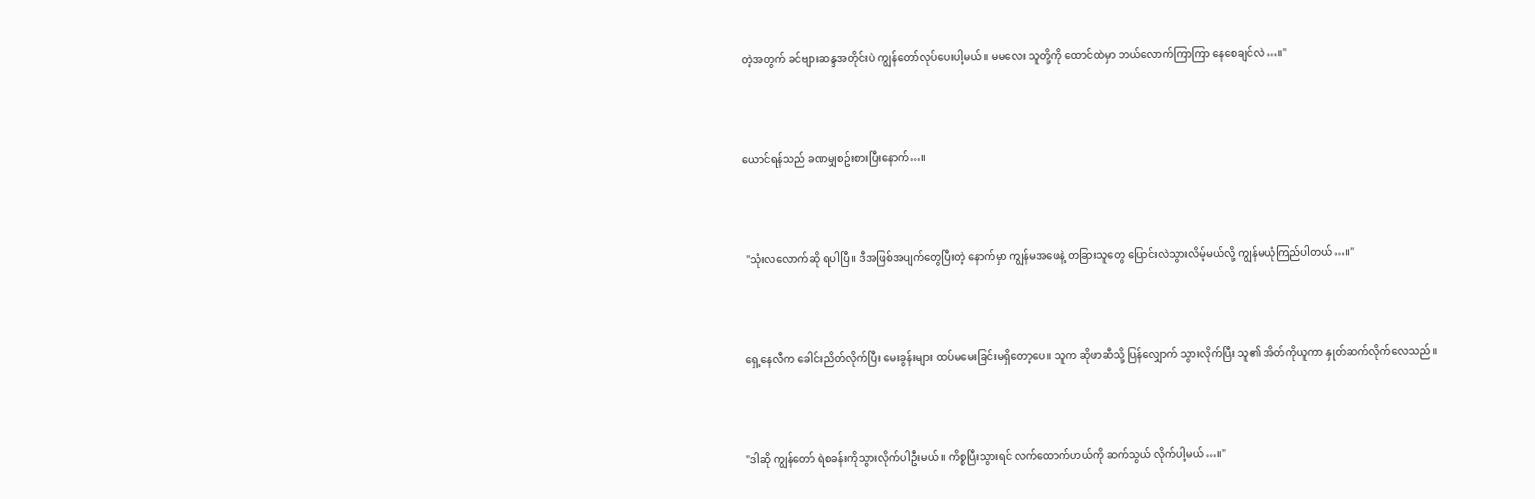တဲ့အတွက် ခင်ဗျားဆန္ဒအတိုင်းပဲ ကျွန်တော်လုပ်ပေးပါ့မယ်။ မမလေး သူတို့ကို ထောင်ထဲမှာ ဘယ်လောက်ကြာကြာ နေစေချင်လဲ…။"



ယောင်ရန်သည် ခဏမျှစဥ်းစားပြီးနောက်…။



 "သုံးလလောက်ဆို ရပါပြီ။ ဒီအဖြစ်အပျက်တွေပြီးတဲ့ နောက်မှာ ကျွန်မအဖေနဲ့ တခြားသူတွေ ပြောင်းလဲသွားလိမ့်မယ်လို့ ကျွန်မယုံကြည်ပါတယ်…။"



ရှေ့နေလီက ခေါင်းညိတ်လိုက်ပြီး မေးခွန်းများ ထပ်မမေးခြင်းမရှိတော့ပေ။ သူက ဆိုဖာဆီသို့ ပြန်လျှောက် သွားလိုက်ပြီး သူ၏ အိတ်ကိုယူကာ နှုတ်ဆက်လိုက်လေသည်။



"ဒါဆို ကျွန်တော် ရဲစခန်းကိုသွားလိုက်ပါဦးမယ်။ ကိစ္စပြီးသွားရင် လက်ထောက်ဟယ်ကို ဆက်သွယ် လိုက်ပါ့မယ်…။"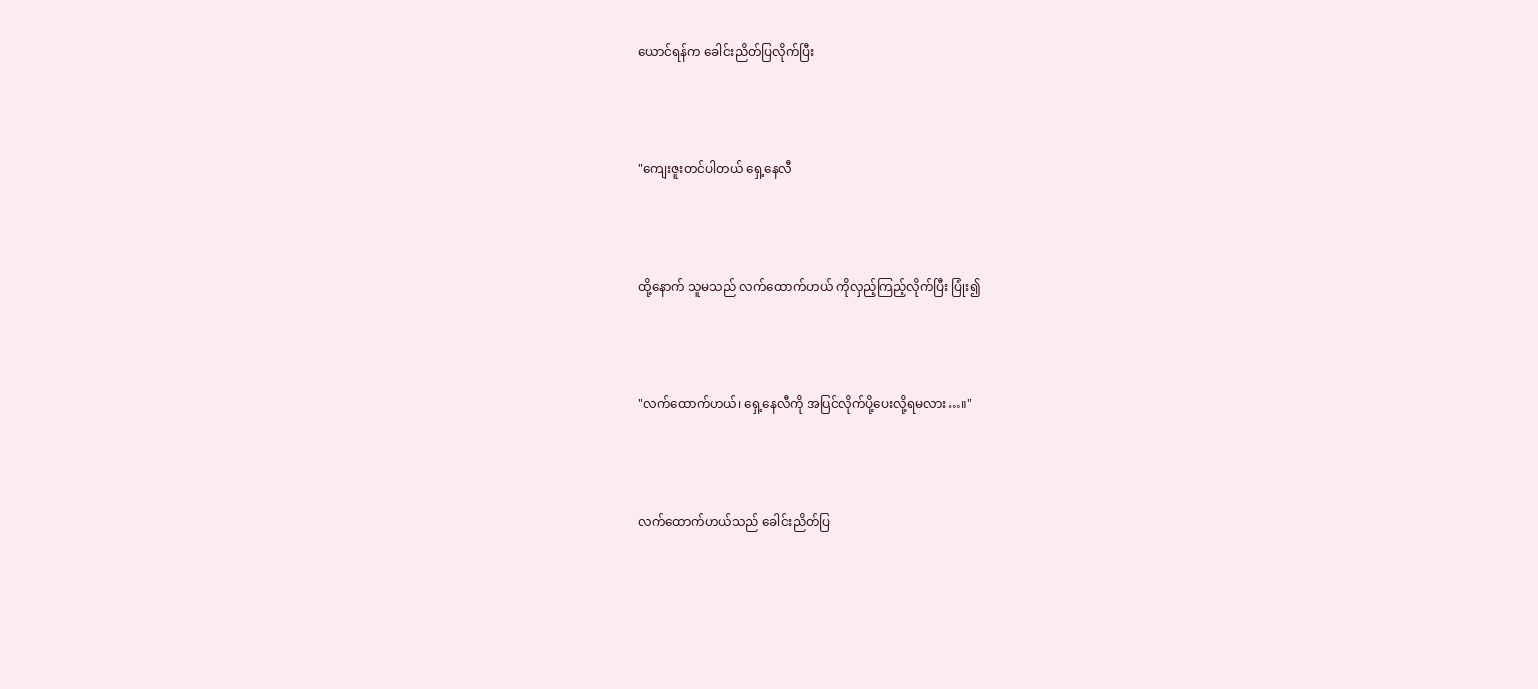ယောင်ရန်က ခေါင်းညိတ်ပြလိုက်ပြီး



"ကျေးဇူးတင်ပါတယ် ရှေ့နေလီ



ထို့နောက် သူမသည် လက်ထောက်ဟယ် ကိုလှည့်ကြည့်လိုက်ပြီး ပြုံး၍



"လက်ထောက်ဟယ်၊ ရှေ့နေလီကို အပြင်လိုက်ပို့ပေးလို့ရမလား…။"



လက်ထောက်ဟယ်သည် ခေါင်းညိတ်ပြ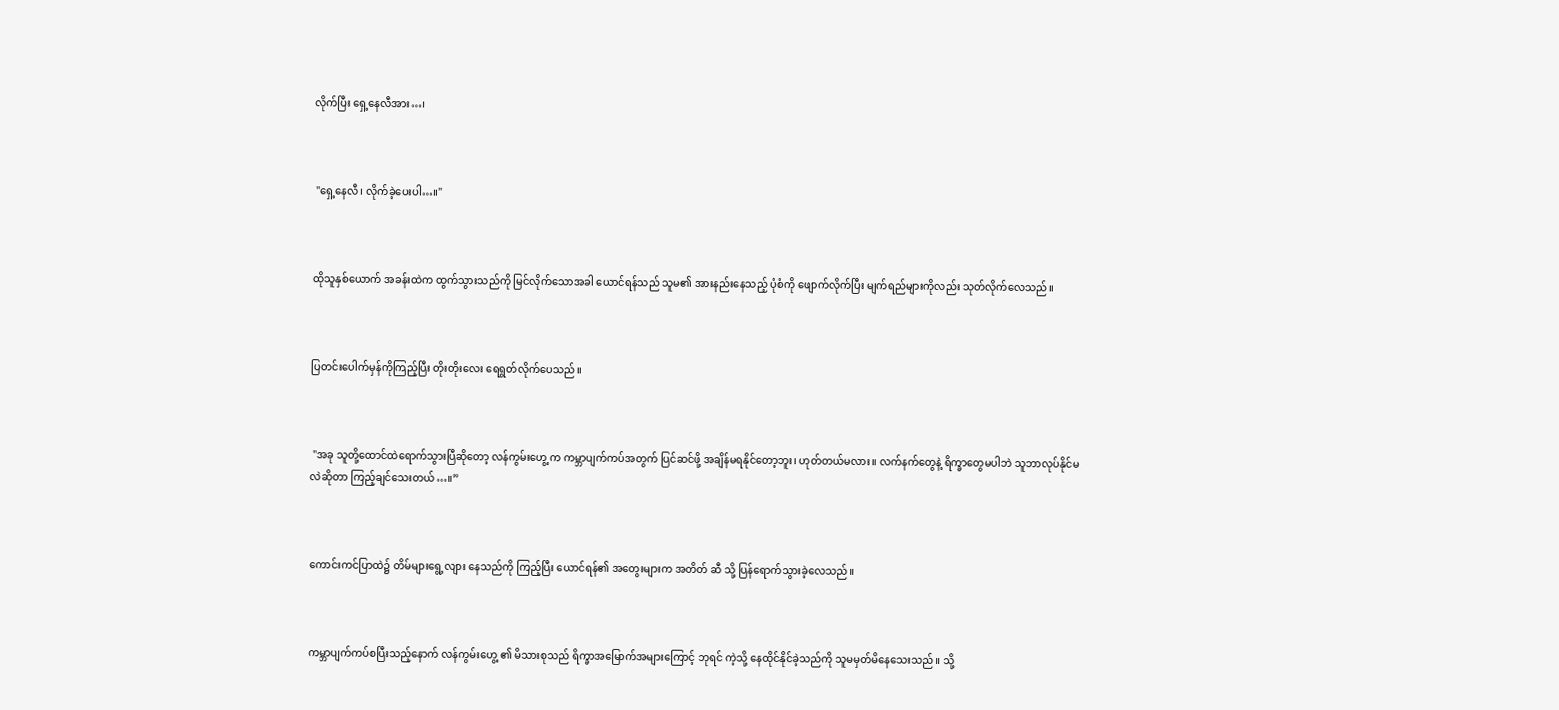လိုက်ပြီး ရှေ့နေလီအား…၊



 "ရှေ့နေလီ၊ လိုက်ခဲ့ပေးပါ…။"



ထိုသူနှစ်ယောက် အခန်းထဲက ထွက်သွားသည်ကို မြင်လိုက်သောအခါ ယောင်ရန်သည် သူမ၏ အားနည်းနေသည့် ပုံစံကို ဖျောက်လိုက်ပြီး မျက်ရည်များကိုလည်း သုတ်လိုက်လေသည်။



ပြတင်းပေါက်မှန်ကိုကြည့်ပြီး တိုးတိုးလေး ရေရွတ်လိုက်ပေသည်။



 "အခု သူတို့ထောင်ထဲရောက်သွားပြီဆိုတော့ လန်ကွမ်းဟွေ့ က ကမ္ဘာပျက်ကပ်အတွက် ပြင်ဆင်ဖို့ အချိန်မရနိုင်တော့ဘူး၊ ဟုတ်တယ်မလား။ လက်နက်တွေနဲ့ ရိက္ခာတွေမပါဘဲ သူဘာလုပ်နိုင်မလဲဆိုတာ ကြည့်ချင်သေးတယ်…။”



ကောင်းကင်ပြာထဲ၌ တိမ်များရွေ့လျား နေသည်ကို ကြည့်ပြီး ယောင်ရန်၏ အတွေးများက အတိတ် ဆီ သို့ ပြန်ရောက်သွားခဲ့လေသည်။



ကမ္ဘာပျက်ကပ်စပြီးသည့်နောက် လန်ကွမ်းဟွေ့ ၏ မိသားစုသည် ရိက္ခာအမြောက်အများကြောင့် ဘုရင် ကဲ့သို့ နေထိုင်နိုင်ခဲ့သည်ကို သူမမှတ်မိနေသေးသည်။ သို့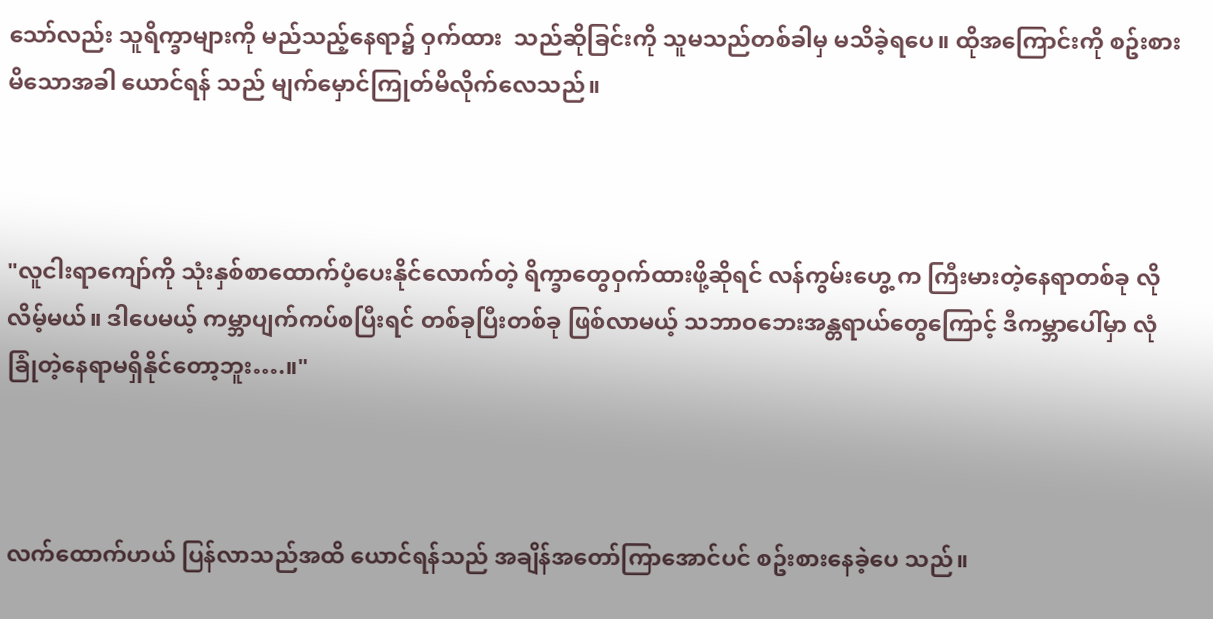သော်လည်း သူရိက္ခာများကို မည်သည့်နေရာ၌ ဝှက်ထား  သည်ဆိုခြင်းကို သူမသည်တစ်ခါမှ မသိခဲ့ရပေ။ ထိုအကြောင်းကို စဥ်းစားမိသောအခါ ယောင်ရန် သည် မျက်မှောင်ကြုတ်မိလိုက်လေသည်။



"လူငါးရာကျော်ကို သုံးနှစ်စာထောက်ပံ့ပေးနိုင်လောက်တဲ့ ရိက္ခာတွေဝှက်ထားဖို့ဆိုရင် လန်ကွမ်းဟွေ့ က ကြီးမားတဲ့နေရာတစ်ခု လိုလိမ့်မယ်။ ဒါပေမယ့် ကမ္ဘာပျက်ကပ်စပြီးရင် တစ်ခုပြီးတစ်ခု ဖြစ်လာမယ့် သဘာဝဘေးအန္တရာယ်တွေကြောင့် ဒီကမ္ဘာပေါ်မှာ လုံခြုံတဲ့နေရာမရှိနိုင်တော့ဘူး….။"



လက်ထောက်ဟယ် ပြန်လာသည်အထိ ယောင်ရန်သည် အချိန်အတော်ကြာအောင်ပင် စဥ်းစားနေခဲ့ပေ သည်။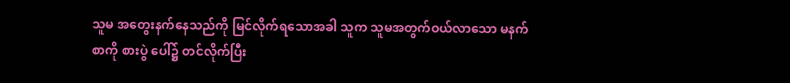သူမ အတွေးနက်နေသည်ကို မြင်လိုက်ရသောအခါ သူက သူမအတွက်ဝယ်လာသော မနက်စာကို စားပွဲ ပေါ်၌ တင်လိုက်ပြီး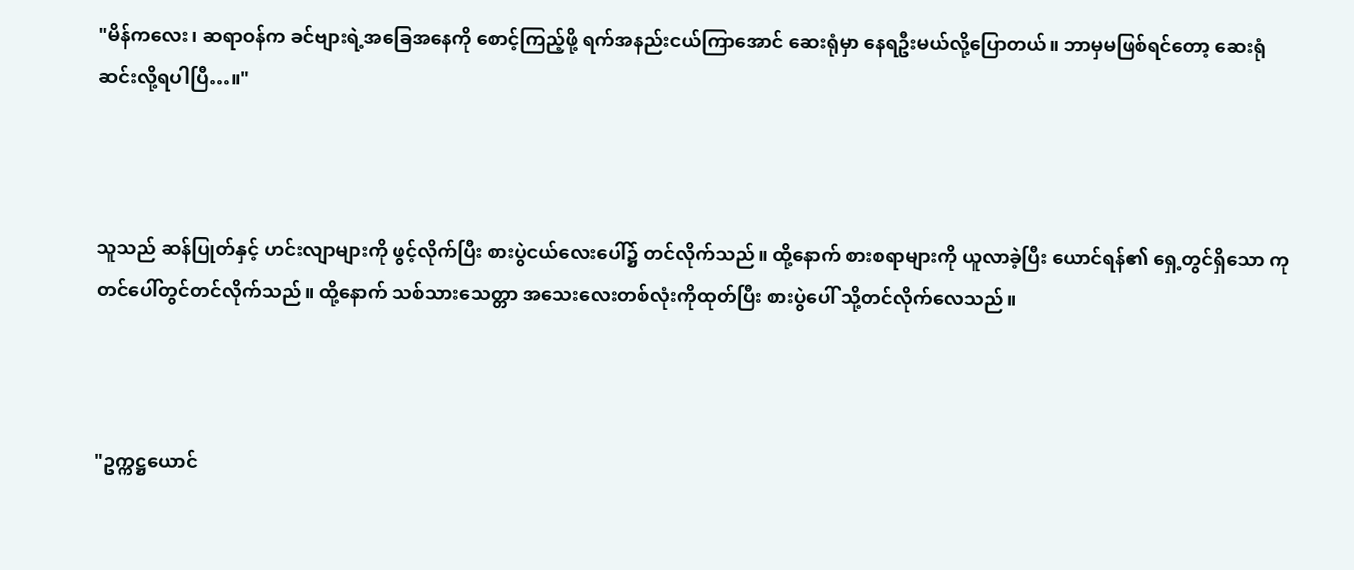"မိန်ကလေး၊ ဆရာဝန်က ခင်ဗျားရဲ့အခြေအနေကို စောင့်ကြည့်ဖို့ ရက်အနည်းငယ်ကြာအောင် ဆေးရုံမှာ နေရဦးမယ်လို့ပြောတယ်။ ဘာမှမဖြစ်ရင်တော့ ဆေးရုံဆင်းလို့ရပါပြီ…။"



သူသည် ဆန်ပြုတ်နှင့် ဟင်းလျာများကို ဖွင့်လိုက်ပြီး စားပွဲငယ်လေးပေါ်၌ တင်လိုက်သည်။ ထို့နောက် စားစရာများကို ယူလာခဲ့ပြီး ယောင်ရန်၏ ရှေ့တွင်ရှိသော ကုတင်ပေါ်တွင်တင်လိုက်သည်။ ထို့နောက် သစ်သားသေတ္တာ အသေးလေးတစ်လုံးကိုထုတ်ပြီး စားပွဲပေါ် သို့တင်လိုက်လေသည်။



"ဥက္ကဋ္ဌယောင်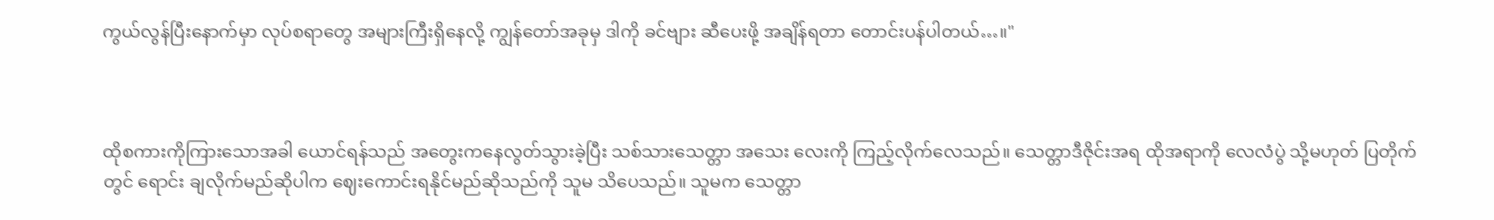ကွယ်လွန်ပြီးနောက်မှာ လုပ်စရာတွေ အများကြီးရှိနေလို့ ကျွန်တော်အခုမှ ဒါကို ခင်ဗျား ဆီပေးဖို့ အချိန်ရတာ တောင်းပန်ပါတယ်…။"



ထိုစကားကိုကြားသောအခါ ယောင်ရန်သည် အတွေးကနေလွတ်သွားခဲ့ပြီး သစ်သားသေတ္တာ အသေး လေးကို ကြည့်လိုက်လေသည်။ သေတ္တာဒီဇိုင်းအရ ထိုအရာကို လေလံပွဲ သို့မဟုတ် ပြတိုက်တွင် ရောင်း ချလိုက်မည်ဆိုပါက ဈေးကောင်းရနိုင်မည်ဆိုသည်ကို သူမ သိပေသည်။ သူမက သေတ္တာ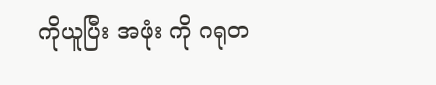ကိုယူပြီး အဖုံး ကို ဂရုတ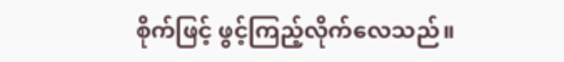စိုက်ဖြင့် ဖွင့်ကြည့်လိုက်လေသည်။